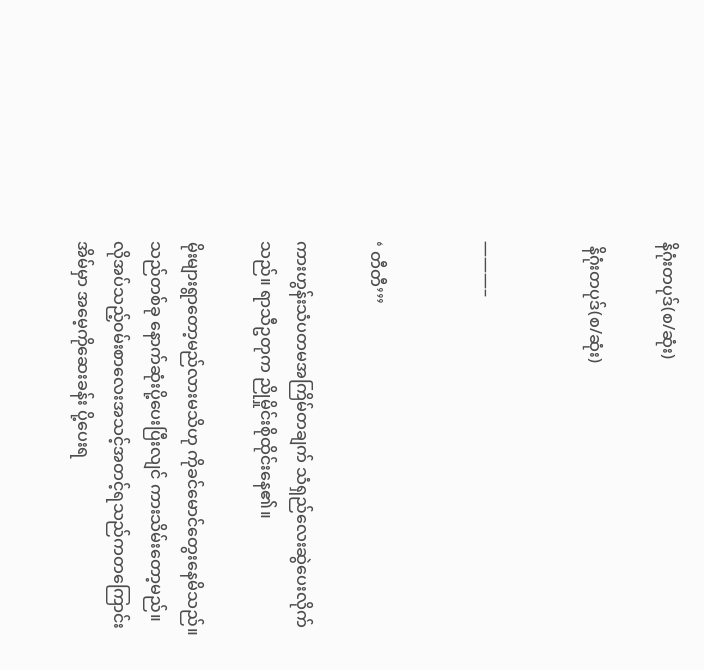နိဂုံးတပုဒ်(စ/ဆုံး)

 နိဂုံးတပုဒ်(စ/ဆုံး)


———–


‘ တီတီ’’’

ကားဟွန်းသံပတမအကြိမ်တချက် သံရှည်လေးဆွဲပေးလိုက်သည်။ ရာသီဥတုက ညိုမှိုင်းစိုထိုင်းနေ၏။

မိုးများရွာတော့မည်လားမသိဟု ကိုခင်မောင်တွေးနေမိသည်။သည်တစ်ခု နောက်ဆုံးပို့ပေးပြီးလျင် ကားသိမ်းတော့မည်။ လိုအပ်သည့်၀မ်းစာလေးအသင့်အတင့်ရသည်ကတကြောင်း အိမ်မှာ အမေ့ကိုဆေးခန်း ပို့ပေးရ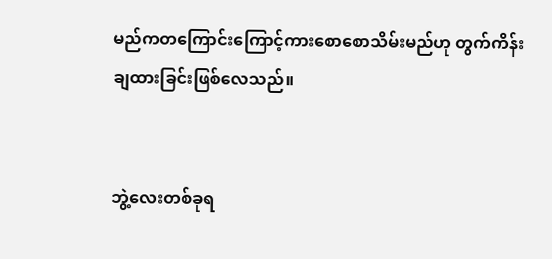မည်ကတကြောင်းကြောင့်ကားစောစောသိမ်းမည်ဟု တွက်ကိန်းချထားခြင်းဖြစ်လေသည်။


ဘွဲ့လေးတစ်ခုရ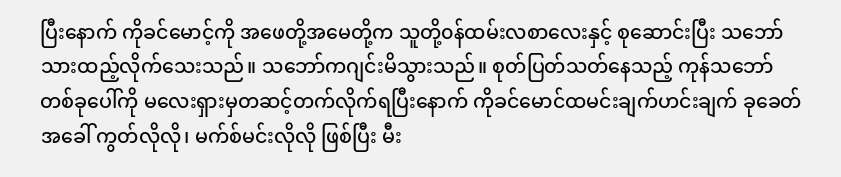ပြီးနောက် ကိုခင်မောင့်ကို အဖေတို့အမေတို့က သူတို့၀န်ထမ်းလစာလေးနှင့် စုဆောင်းပြီး သဘော်သားထည့်လိုက်သေးသည်။ သဘော်ကဂျင်းမိသွားသည်။ စုတ်ပြတ်သတ်နေသည့် ကုန်သဘော် တစ်ခုပေါ်ကို မလေးရှားမှတဆင့်တက်လိုက်ရပြီးနောက် ကိုခင်မောင်ထမင်းချက်ဟင်းချက် ခုခေတ်အခေါ် ကွတ်လိုလို၊ မက်စ်မင်းလိုလို ဖြစ်ပြီး မီး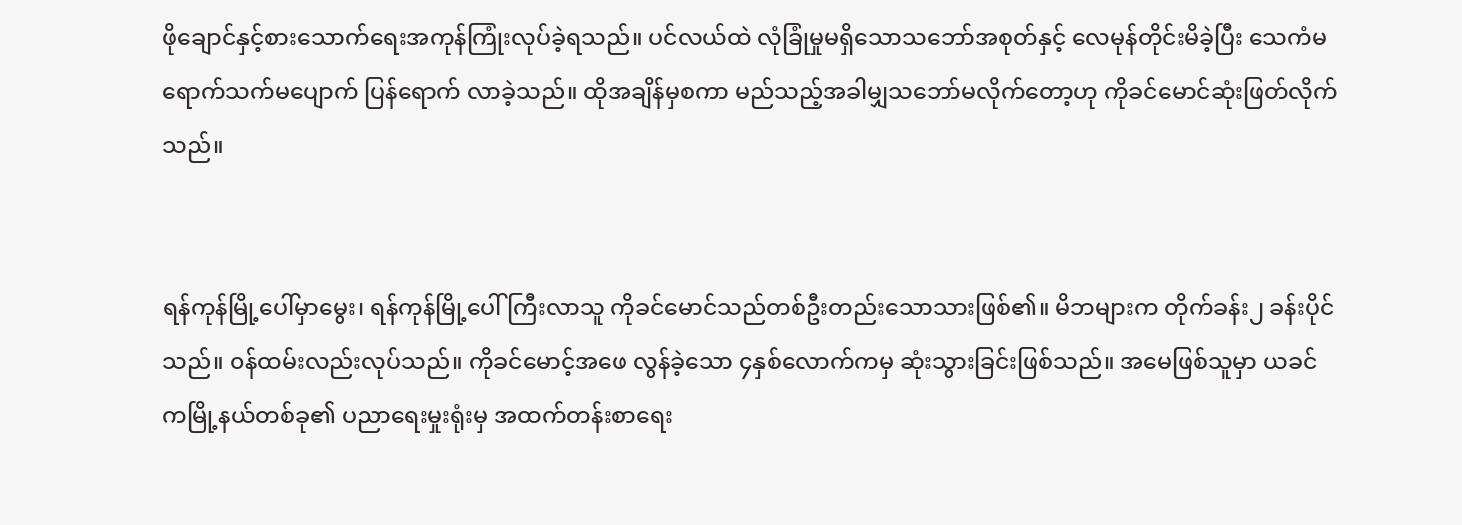ဖိုချောင်နှင့်စားသောက်ရေးအကုန်ကြုံးလုပ်ခဲ့ရသည်။ ပင်လယ်ထဲ လုံခြုံမှုမရှိသောသဘော်အစုတ်နှင့် လေမုန်တိုင်းမိခဲ့ပြီး သေကံမရောက်သက်မပျောက် ပြန်ရောက် လာခဲ့သည်။ ထိုအချိန်မှစကာ မည်သည့်အခါမျှသဘော်မလိုက်တော့ဟု ကိုခင်မောင်ဆုံးဖြတ်လိုက်သည်။


ရန်ကုန်မြို့ပေါ်မှာမွေး၊ ရန်ကုန်မြို့ပေါ် ကြီးလာသူ ကိုခင်မောင်သည်တစ်ဦးတည်းသောသားဖြစ်၏။ မိဘများက တိုက်ခန်း၂ ခန်းပိုင်သည်။ ၀န်ထမ်းလည်းလုပ်သည်။ ကိုခင်မောင့်အဖေ လွန်ခဲ့သော ၄နှစ်လောက်ကမှ ဆုံးသွားခြင်းဖြစ်သည်။ အမေဖြစ်သူမှာ ယခင်ကမြို့နယ်တစ်ခု၏ ပညာရေးမှုးရုံးမှ အထက်တန်းစာရေး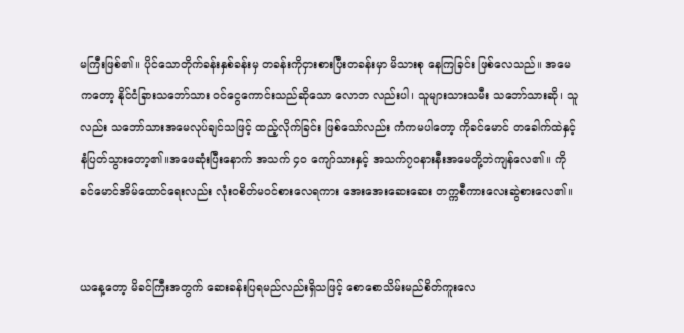မကြီးဖြစ်၏။ ပိုင်သောတိုက်ခန်းနှစ်ခန်းမှ တခန်းကိုငှားစားပြီးတခန်းမှာ မိသားစု နေကြခြင်း ဖြစ်လေသည်။ အမေကတော့ နိုင်ငံခြားသဘော်သား ၀င်ငွေကောင်းသည်ဆိုသော လောဘ လည်းပါ၊ သူများသားသမီး သဘော်သားဆို၊ သူလည်း သဘော်သားအမေလုပ်ချင်သဖြင့် ထည့်လိုက်ခြင်း ဖြစ်သော်လည်း ကံကမပါတော့ ကိုခင်မောင် တခေါက်ထဲနှင့် နံပြတ်သွားတော့၏။အဖေဆုံးပြီးနောက် အသက် ၄၀ ကျော်သားနှင့် အသက်၇၀နားနီးအမေတို့ဘဲကျန်လေ၏။ ကိုခင်မောင်အိမ်ထောင်ရေးလည်း လုံး၀စိတ်မ၀င်စားလေရကား အေးအေးဆေးဆေး တက္ကစီကားလေးဆွဲစားလေ၏။


ယနေ့တော့ မိခင်ကြီးအတွက် ဆေးခန်းပြရမည်လည်းရှိသဖြင့် စောစောသိမ်းမည်စိတ်ကူးလေ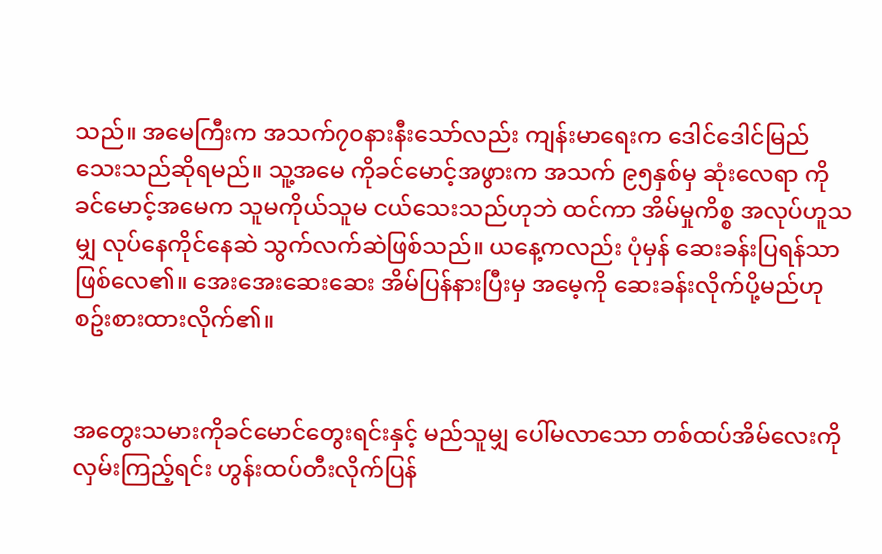သည်။ အမေကြီးက အသက်၇၀နားနီးသော်လည်း ကျန်းမာရေးက ဒေါင်ဒေါင်မြည်သေးသည်ဆိုရမည်။ သူ့အမေ ကိုခင်မောင့်အဖွားက အသက် ၉၅နှစ်မှ ဆုံးလေရာ ကိုခင်မောင့်အမေက သူမကိုယ်သူမ ငယ်သေးသည်ဟုဘဲ ထင်ကာ အိမ်မှုကိစ္စ အလုပ်ဟူသမျှ လုပ်နေကိုင်နေဆဲ သွက်လက်ဆဲဖြစ်သည်။ ယနေ့ကလည်း ပုံမှန် ဆေးခန်းပြရန်သာဖြစ်လေ၏။ အေးအေးဆေးဆေး အိမ်ပြန်နားပြီးမှ အမေ့ကို ဆေးခန်းလိုက်ပို့မည်ဟု စဥ်းစားထားလိုက်၏။


အတွေးသမားကိုခင်မောင်တွေးရင်းနှင့် မည်သူမျှ ပေါ်မလာသော တစ်ထပ်အိမ်လေးကိုလှမ်းကြည့်ရင်း ဟွန်းထပ်တီးလိုက်ပြန်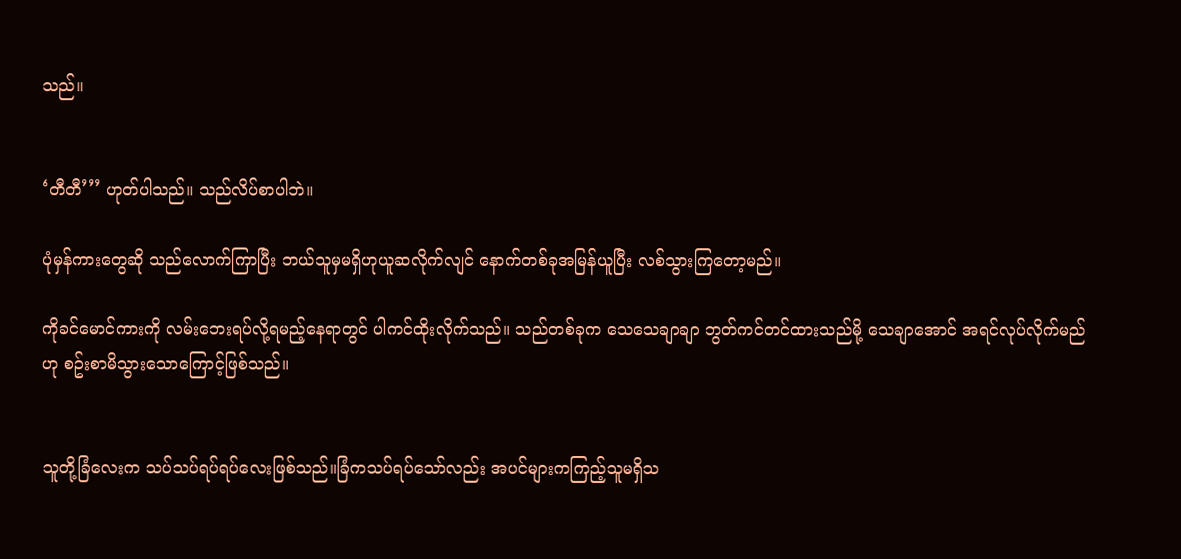သည်။


‘တီတီ’’’ ဟုတ်ပါသည်။ သည်လိပ်စာပါဘဲ။

ပုံမှန်ကားတွေဆို သည်လောက်ကြာပြီး ဘယ်သူမှမရှိဟုယူဆလိုက်လျင် နောက်တစ်ခုအမြန်ယူပြီး လစ်သွားကြတော့မည်။

ကိုခင်မောင်ကားကို လမ်းဘေးရပ်လို့ရမည့်နေရာတွင် ပါကင်ထိုးလိုက်သည်။ သည်တစ်ခုက သေသေချာချာ ဘွတ်ကင်တင်ထားသည်မို့ သေချာအောင် အရင်လုပ်လိုက်မည်ဟု စဥ်းစာမိသွားသောကြောင့်ဖြစ်သည်။


သူတို့ခြံလေးက သပ်သပ်ရပ်ရပ်လေးဖြစ်သည်။ခြံကသပ်ရပ်သော်လည်း အပင်များကကြည့်သူမရှိသ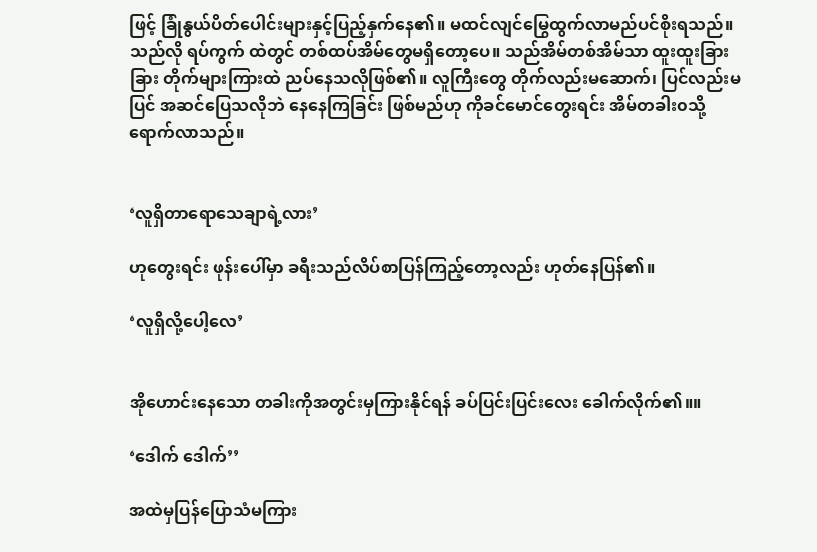ဖြင့် ခြုံနွယ်ပိတ်ပေါင်းများနှင့်ပြည့်နှက်နေ၏။ မထင်လျင်မြွေထွက်လာမည်ပင်စိုးရသည်။ သည်လို ရပ်ကွက် ထဲတွင် တစ်ထပ်အိမ်တွေမရှိတော့ပေ။ သည်အိမ်တစ်အိမ်သာ ထူးထူးခြားခြား တိုက်များကြားထဲ ညပ်နေသလိုဖြစ်၏။ လူကြီးတွေ တိုက်လည်းမဆောက်၊ ပြင်လည်းမပြင် အဆင်ပြေသလိုဘဲ နေနေကြခြင်း ဖြစ်မည်ဟု ကိုခင်မောင်တွေးရင်း အိမ်တခါး၀သို့ရောက်လာသည်။


‘လူရှိတာရောသေချာရဲ့လား’

ဟုတွေးရင်း ဖုန်းပေါ်မှာ ခရီးသည်လိပ်စာပြန်ကြည့်တော့လည်း ဟုတ်နေပြန်၏။

‘လူရှိလို့ပေါ့လေ’


အို‌ဟောင်းနေသော တခါးကိုအတွင်းမှကြားနိုင်ရန် ခပ်ပြင်းပြင်းလေး ခေါက်လိုက်၏။။

‘ဒေါက် ဒေါက်’’

အထဲမှပြန်ပြောသံမကြား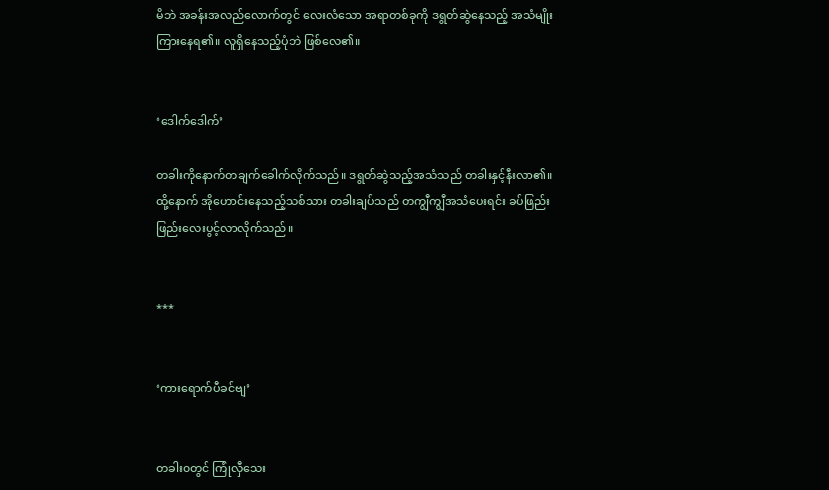မိဘဲ အခန်းအလည်လောက်တွင် လေးလံသော အရာတစ်ခုကို ဒရွတ်ဆွဲနေသည့် အသံမျိုးကြားနေရ၏။ လူရှိနေသည့်ပုံဘဲ ဖြစ်လေ၏။


‘ဒေါက်ဒေါက်’

တခါးကိုနောက်တချက်ခေါက်လိုက်သည်။ ဒရွတ်ဆွဲသည့်အသံသည် တခါးနှင့်နီးလာ၏။ ထို့နောက် အိုဟောင်းနေသည့်သစ်သား တခါးချပ်သည် တကျွီကျွီအသံပေးရင်း ခပ်ဖြည်းဖြည်းလေးပွင့်လာလိုက်သည်။


***


‘ကားရောက်ပီခင်ဗျ’


တခါး၀တွင် ကြုံလှီသေး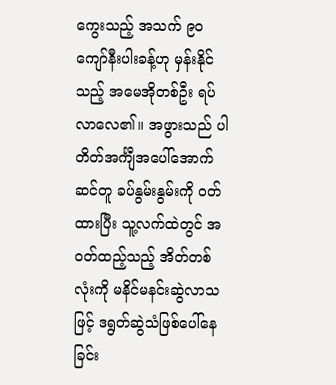ကွေးသည့် အသက် ၉၀ ကျော်နီးပါးခန့်ဟု မှန်းနိုင်သည့် အမေအိုတစ်ဦး ရပ်လာလေ၏။ အဖွားသည် ပါတိတ်အင်္ကျီအပေါ်အောက်ဆင်တူ ခပ်နွမ်းနွမ်းကို ၀တ်ထားပြီး သူ့လက်ထဲတွင် အ၀တ်ထည့်သည့် အိတ်တစ်လုံးကို မနိင်မနင်းဆွဲလာသဖြင့် ဒရွတ်ဆွဲသံဖြစ်ပေါ်နေခြင်း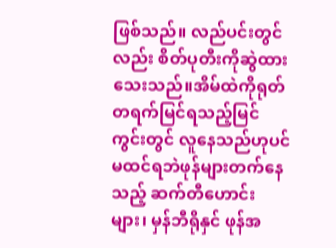ဖြစ်သည်။ လည်ပင်းတွင်လည်း စိတ်ပုတီးကိုဆွဲထားသေးသည်။အိမ်ထဲကိုရုတ်တရက်မြင်ရသည့်မြင်ကွင်းတွင် လူနေသည်ဟုပင်မထင်ရဘဲဖုန်များတက်နေသည့် ဆက်တီဟောင်းများ၊ မှန်ဘီရိုနှင် ဖုန်အ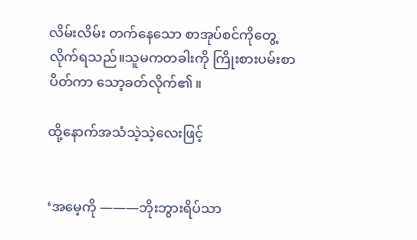လိမ်းလိမ်း တက်နေသော စာအုပ်စင်ကိုတွေ့လိုက်ရသည်။သူမကတခါးကို ကြိုးစားပမ်းစာပိတ်ကာ သော့ခတ်လိုက်၏။

ထို့နောက်အသံသဲ့သဲ့လေးဖြင့်


‘အမေ့ကို ———ဘိုးဘွားရိပ်သာ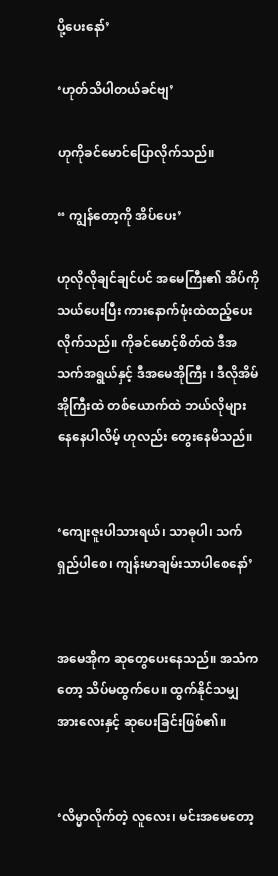ပို့ပေးနော်’

‘ဟုတ်သိပါတယ်ခင်ဗျ’

ဟုကိုခင်မောင်ပြောလိုက်သည်။

“ ကျွန်တော့ကို အိပ်ပေး’

ဟုလိုလိုချင်ချင်ပင် အမေကြီး၏ အိပ်ကို သယ်ပေးပြီး ကားနောက်ဖုံးထဲထည့်ပေးလိုက်သည်။ ကိုခင်မောင့်စိတ်ထဲ ဒီအသက်အရွယ်နှင့် ဒီအမေအိုကြီး ၊ ဒီလိုအိမ်အိုကြီးထဲ တစ်ယောက်ထဲ ဘယ်လိုများနေနေပါလိမ့် ဟုလည်း တွေးနေမိသည်။


‘ကျေးဇူးပါသားရယ်၊ သာဓုပါ၊ သက်ရှည်ပါစေ၊ ကျန်းမာချမ်းသာပါစေနော်’


အမေအိုက ဆုတွေပေးနေသည်။ အသံကတော့ သိပ်မထွက်ပေ။ ထွက်နိုင်သမျှအားလေးနှင့် ဆုပေးခြင်းဖြစ်၏။


‘လိမ္မာလိုက်တဲ့ လူလေး၊ မင်းအမေတော့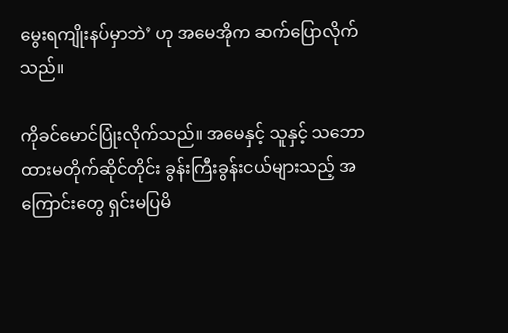မွေးရကျိုးနပ်မှာဘဲ’ ဟု အမေအိုက ဆက်ပြောလိုက်သည်။

ကိုခင်မောင်ပြုံးလိုက်သည်။ အမေနှင့် သူနှင့် သဘောထားမတိုက်ဆိုင်တိုင်း ခွန်းကြီးခွန်းငယ်များသည့် အကြောင်းတွေ ရှင်းမပြမိ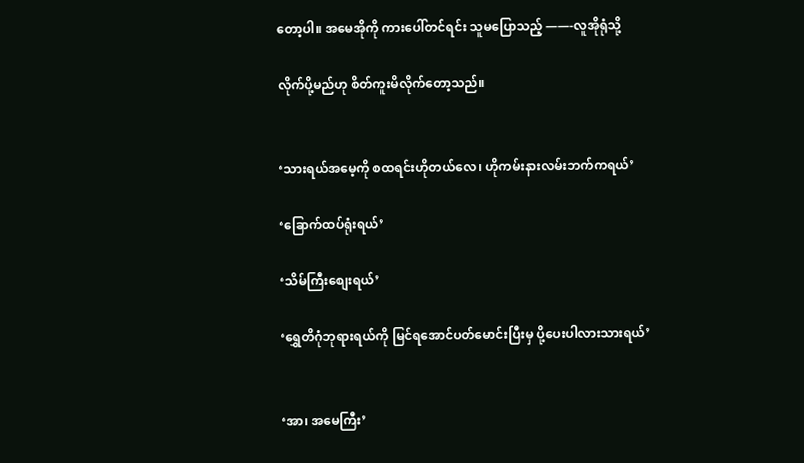တော့ပါ။ အမေအိုကို ကားပေါ်တင်ရင်း သူမပြောသည့် ——-လူအိုရုံသို့

လိုက်ပို့မည်ဟု စိတ်ကူးမိလိုက်တော့သည်။


‘သားရယ်အမေ့ကို စထရင်းဟိုတယ်လေ၊ ဟိုကမ်းနားလမ်းဘက်ကရယ်’

‘ခြောက်ထပ်ရုံးရယ်’

‘သိမ်ကြီးစျေးရယ်’

‘ရွှေတိဂုံဘုရားရယ်ကို မြင်ရအောင်ပတ်မောင်းပြီးမှ ပို့ပေးပါလားသားရယ်’


‘အာ၊ အမေကြီး’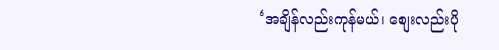‘အချိန်လည်းကုန်မယ်၊ စျေးလည်းပို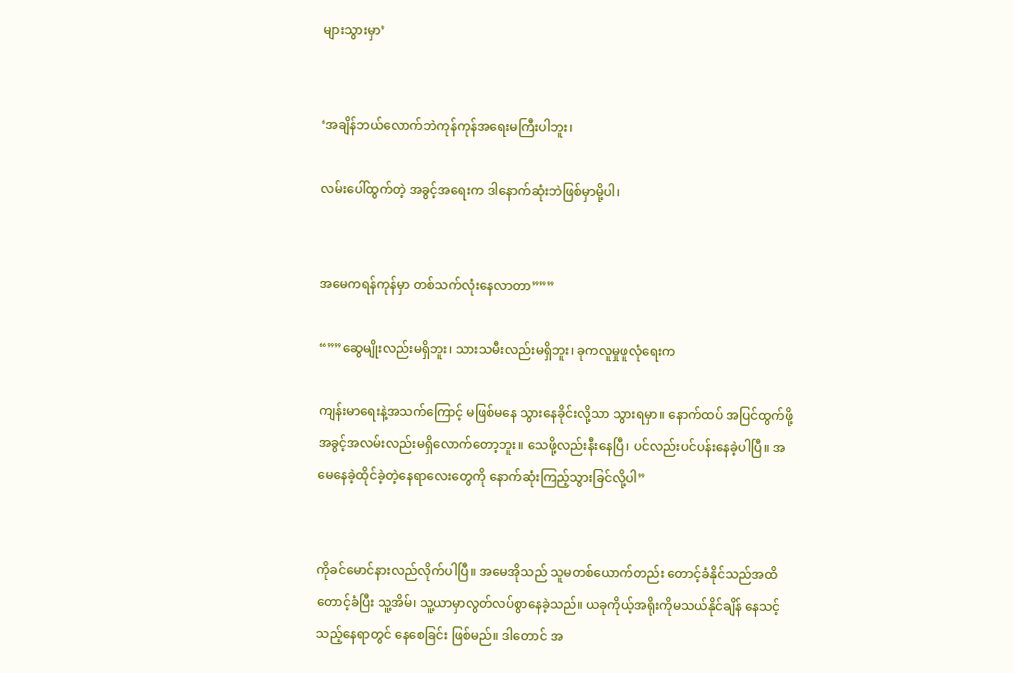များသွားမှာ’


‘အချိန်ဘယ်လောက်ဘဲကုန်ကုန်အရေးမကြီးပါဘူး၊

လမ်းပေါ်ထွက်တဲ့ အခွင့်အရေးက ဒါနောက်ဆုံးဘဲဖြစ်မှာမို့ပါ၊


အမေကရန်ကုန်မှာ တစ်သက်လုံးနေလာတာ”””

“””ဆွေမျိုးလည်းမရှိဘူး၊ သားသမီးလည်းမရှိဘူး၊ ခုကလူမှုဖူလုံရေးက

ကျန်းမာရေးနဲ့အသက်ကြောင့် မဖြစ်မနေ သွားနေခိုင်းလို့သာ သွားရမှာ။ နောက်ထပ် အပြင်ထွက်ဖို့ အခွင့်အလမ်းလည်းမရှိလောက်တော့ဘူး။ သေဖို့လည်းနီးနေပြီ၊ ပင်လည်းပင်ပန်းနေခဲ့ပါပြီ။ အမေနေခဲ့ထိုင်ခဲ့တဲ့နေရာလေးတွေကို နောက်ဆုံးကြည့်သွားခြင်လို့ပါ”


ကိုခင်မောင်နားလည်လိုက်ပါပြီ။ အမေအိုသည် သူမတစ်ယောက်တည်း တောင့်ခံနိုင်သည်အထိတောင့်ခံပြီး သူ့အိမ်၊ သူ့ယာမှာလွတ်လပ်စွာနေခဲ့သည်။ ယခုကိုယ့်အရိုးကိုမသယ်နိုင်ချိန် နေသင့်သည့်နေရာတွင် နေစေခြင်း ဖြစ်မည်။ ဒါတောင် အ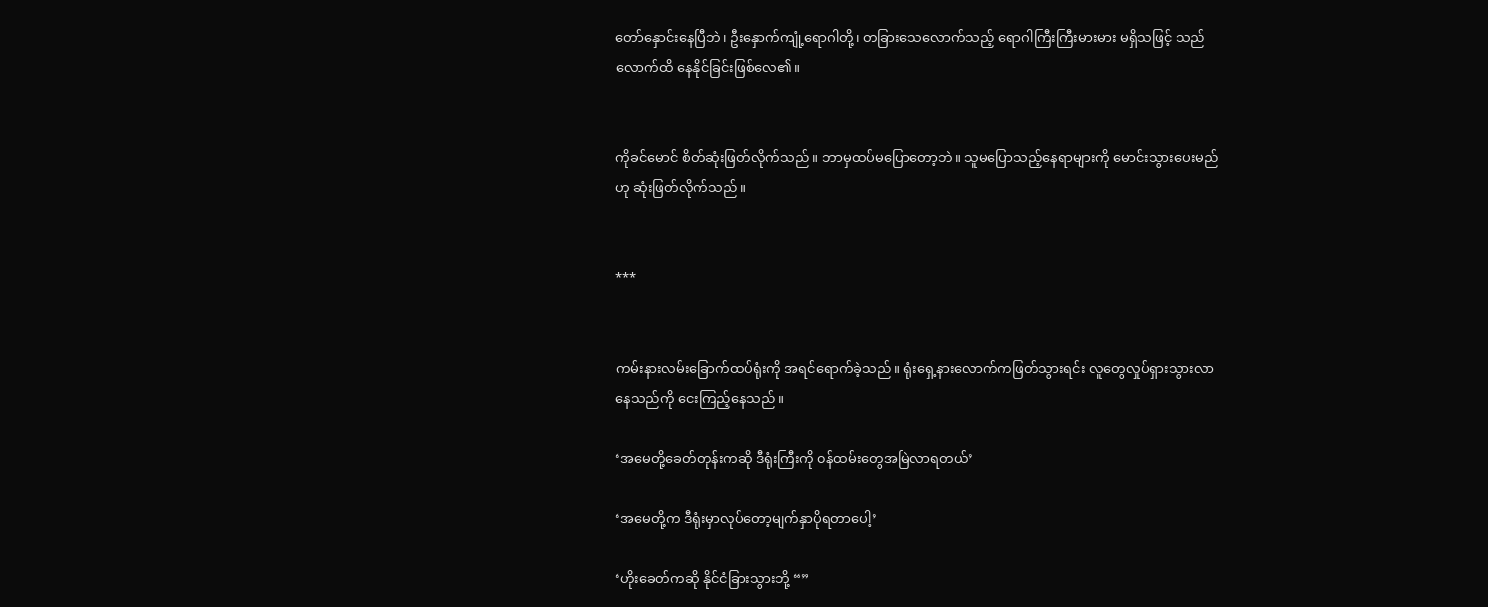တော်နှောင်းနေပြီဘဲ၊ ဦးနှောက်ကျုံ့ရောဂါတို့၊ တခြားသေလောက်သည့် ရောဂါကြီးကြီးမားမား မရှိသဖြင့် သည်လောက်ထိ နေနိုင်ခြင်းဖြစ်လေ၏။


ကိုခင်မောင် စိတ်ဆုံးဖြတ်လိုက်သည်။ ဘာမှထပ်မပြောတော့ဘဲ။ သူမပြောသည့်နေရာများကို မောင်းသွားပေးမည်ဟု ဆုံးဖြတ်လိုက်သည်။


***


ကမ်းနားလမ်းခြောက်ထပ်ရုံးကို အရင်ရောက်ခဲ့သည်။ ရုံးရှေ့နားလောက်ကဖြတ်သွားရင်း လူတွေလှုပ်ရှားသွားလာနေသည်ကို ‌‌‌‌‌‌‌‌‌ငေးကြည့်နေသည်။

‘အမေတို့ခေတ်တုန်းကဆို ဒီရုံးကြီးကို ၀န်ထမ်းတွေအမြဲလာရတယ်’

‘အမေတို့က ဒီရုံးမှာလုပ်တော့မျက်နှာပိုရတာပေါ့’

‘ဟိုးခေတ်ကဆို နိုင်ငံခြားသွားဘို့ “”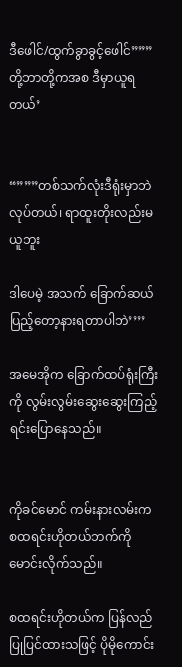ဒီဖေါင်/ထွက်ခွာခွင့်ဖေါင်”””တို့ဘာတို့ကအစ ဒီမှာယူရတယ်’


“”””တစ်သက်လုံးဒီရုံးမှာဘဲလုပ်တယ်၊ ရာထူးတိုးလည်းမယူဘူး

ဒါပေမဲ့ အသက် ခြောက်ဆယ်ပြည့်တော့နားရတာပါဘဲ’’’’

အမေအိုက ခြောက်ထပ်ရုံးကြီးကို လွမ်းလွမ်းဆွေးဆွေးကြည့်ရင်းပြောနေသည်။


ကိုခင်မောင် ကမ်းနားလမ်းက စထရင်းဟိုတယ်ဘက်ကို မောင်းလိုက်သည်။

စထရင်းဟိုတယ်က ပြန်လည်ပြုပြင်ထားသဖြင့် ပိုမိုကောင်း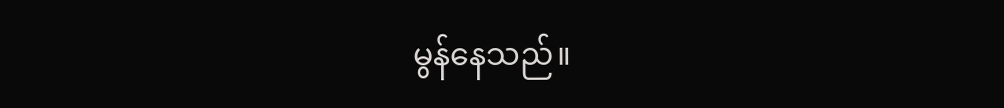မွန်နေသည်။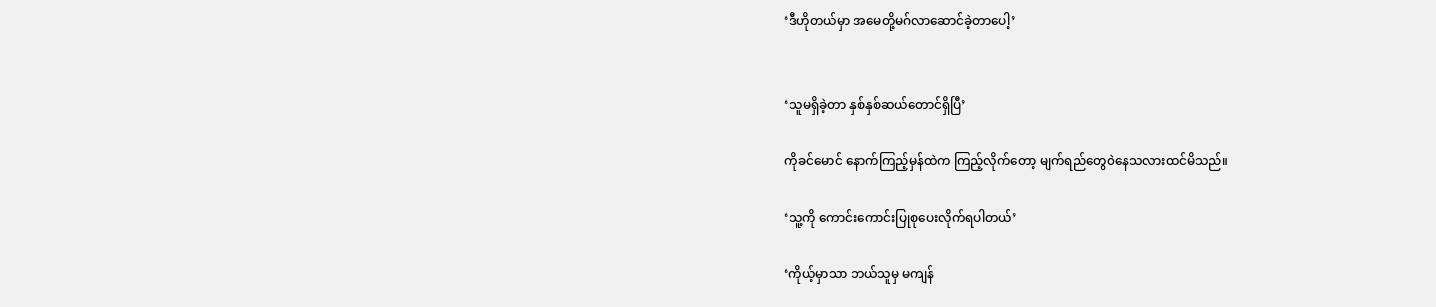‘ဒီဟိုတယ်မှာ အမေတို့မဂ်လာဆောင်ခဲ့တာပေါ့’


‘သူမရှိခဲ့တာ နှစ်နှစ်ဆယ်တောင်ရှိပြီ’

ကိုခင်မောင် နောက်ကြည့်မှန်ထဲက ကြည့်လိုက်တော့ မျက်ရည်တွေ၀ဲနေသလားထင်မိသည်။

‘သူ့ကို ကောင်းကောင်းပြုစုပေးလိုက်ရပါတယ်’

‘ကိုယ့်မှာသာ ဘယ်သူမှ မကျန်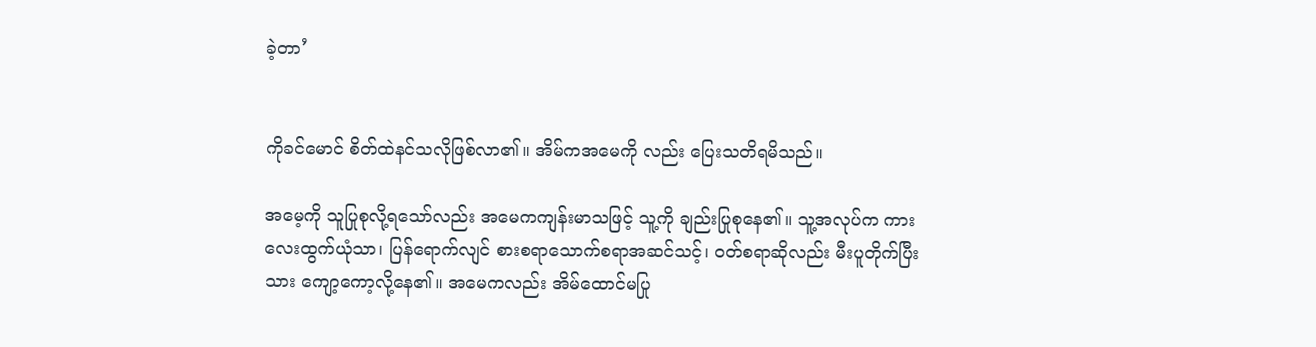ခဲ့တာ’


ကိုခင်မောင် စိတ်ထဲနင်သလိုဖြစ်လာ၏။ အိမ်ကအမေကို လည်း ပြေးသတိရမိသည်။

အမေ့ကို သူပြုစုလို့ရသော်လည်း အမေကကျန်းမာသဖြင့် သူ့ကို ချည်းပြုစုနေ၏။ သူ့အလုပ်က ကားလေးထွက်ယုံသာ၊ ပြန်ရောက်လျင် စားစရာသောက်စရာအဆင်သင့်၊ ၀တ်စရာဆိုလည်း မီးပူတိုက်ပြီးသား ကျော့ကော့လို့နေ၏။ အမေကလည်း အိမ်ထောင်မပြု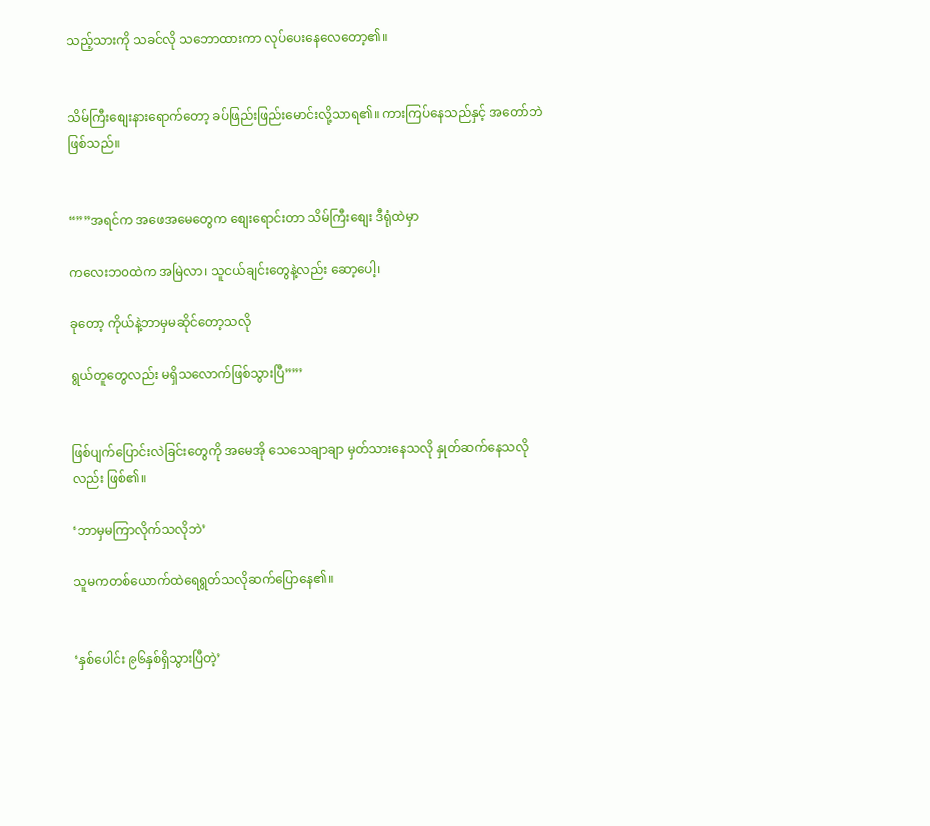သည့်သားကို သခင်လို သဘောထားကာ လုပ်ပေးနေလေတော့၏။


သိမ်ကြီးစျေးနားရောက်တော့ ခပ်ဖြည်းဖြည်းမောင်းလို့သာရ၏။ ကားကြပ်နေသည်နှင့် အတော်ဘဲဖြစ်သည်။


“””အရင်က အဖေအမေတွေက စျေးရောင်းတာ သိမ်ကြီးစျေး ဒီရုံထဲမှာ

ကလေးဘ၀ထဲက အမြဲလာ၊ သူငယ်ချင်းတွေနဲ့လည်း ဆော့ပေါ့၊

ခုတော့ ကိုယ်နဲ့ဘာမှမဆိုင်တော့သလို

ရွယ်တူတွေလည်း မရှိသလောက်ဖြစ်သွားပြီ””’


ဖြစ်ပျက်ပြောင်းလဲခြင်းတွေကို အမေအို သေသေချာချာ မှတ်သားနေသလို နှုတ်ဆက်နေသလိုလည်း ဖြစ်၏။

‘ဘာမှမကြာလိုက်သလိုဘဲ’

သူမကတစ်ယောက်ထဲရေရွတ်သလိုဆက်ပြောနေ၏။


‘နှစ်ပေါင်း ၉၆နှစ်ရှိသွားပြီတဲ့’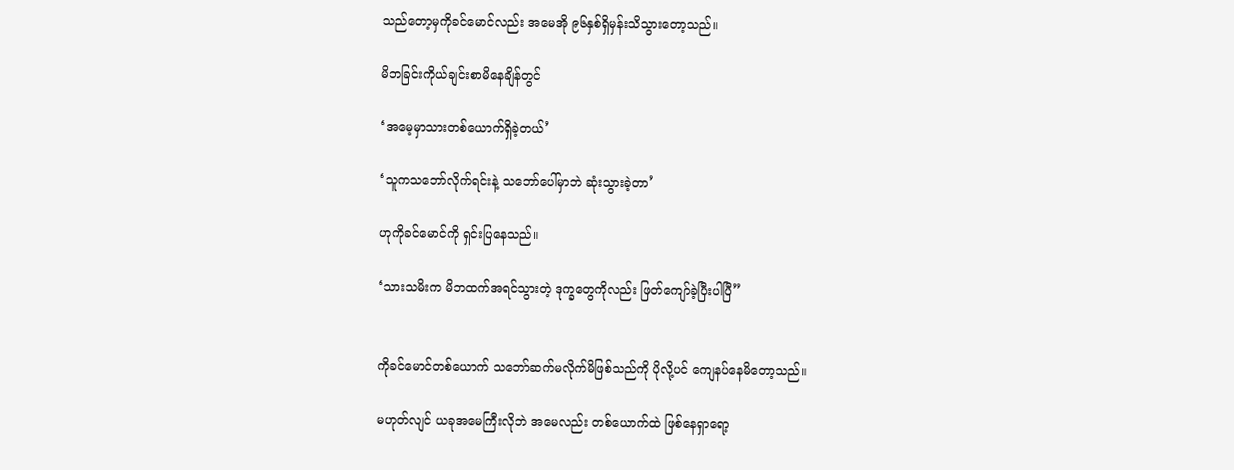သည်တော့မှကိုခင်မောင်လည်း အမေအို ၉၆နှစ်ရှိမှန်းသိသွားတော့သည်။

မိဘခြင်းကိုယ်ချင်းစာမိနေချိန်တွင်

‘အမေ့မှာသားတစ်ယောက်ရှိခဲ့တယ်’

‘သူကသဘော်လိုက်ရင်းနဲ့ သဘော်ပေါ်မှာဘဲ ဆုံးသွားခဲ့တာ’

ဟုကိုခင်မောင်ကို ရှင်းပြနေသည်။

‘သားသမိးက မိဘထက်အရင်သွားတဲ့ ဒုက္ခတွေကိုလည်း ဖြတ်ကျော်ခဲ့ပြီးပါပြီ”


ကိုခင်မောင်တစ်ယောက် သဘော်ဆက်မလိုက်မိဖြစ်သည်ကို ပိုလို့ပင် ကျေနပ်နေမိတော့သည်။

မဟုတ်လျင် ယခုအမေကြီးလိုဘဲ အမေလည်း တစ်ယောက်ထဲ ဖြစ်နေရှာရော့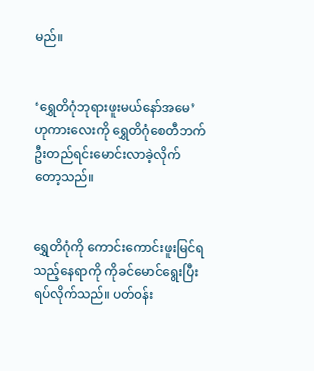မည်။


‘ရွှေတိဂုံဘုရားဖူးမယ်နော်အမေ’ ဟုကားလေးကို ရွှေတိဂုံစေတီဘက်ဦးတည်ရင်းမောင်းလာခဲ့လိုက်တော့သည်။


ရွှေတိဂုံကို ကောင်းကောင်းဖူးမြင်ရသည့်နေရာကို ကိုခင်မောင်ရွေးပြီးရပ်လိုက်သည်။ ပတ်၀န်း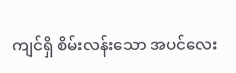ကျင်ရှိ စိမ်းလန်းသော အပင်လေး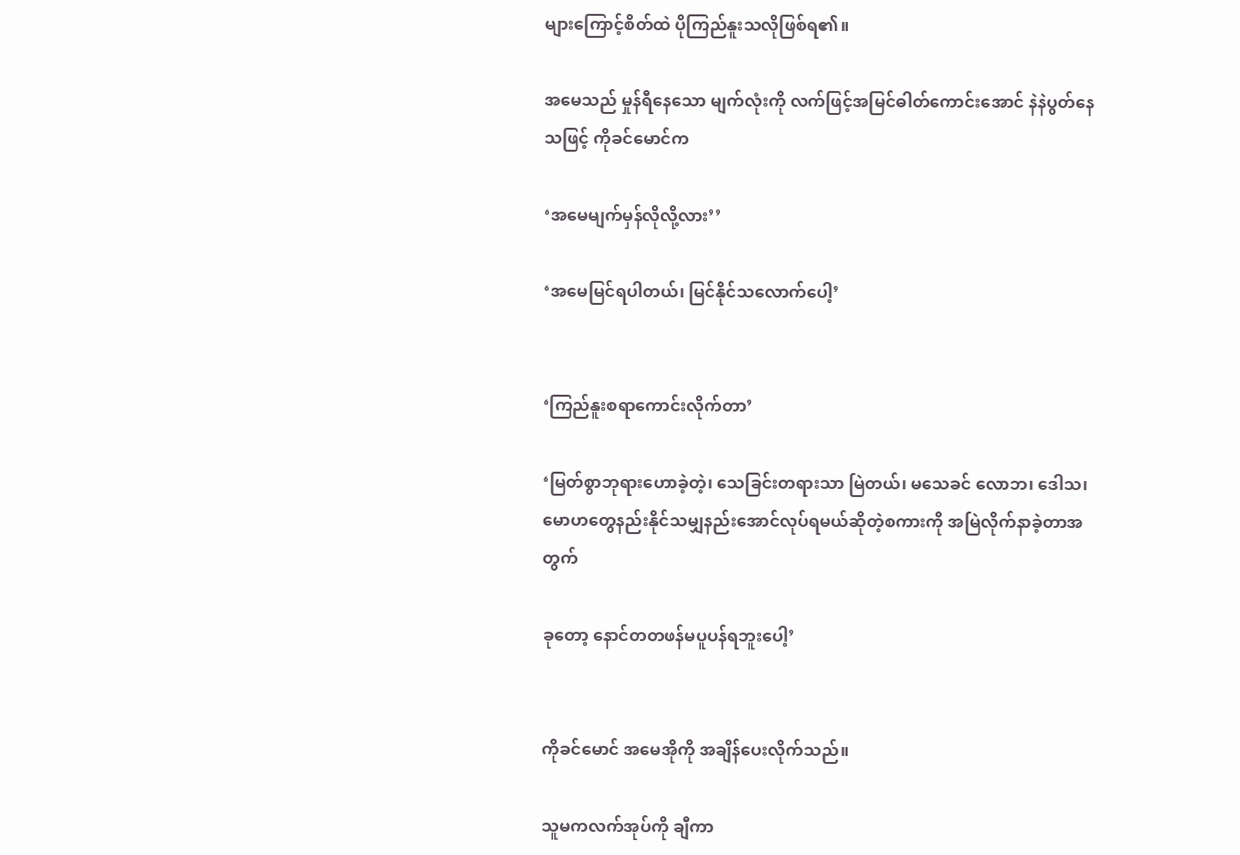များကြောင့်စိတ်ထဲ ပိုကြည်နူးသလိုဖြစ်ရ၏။

အမေသည် မှုန်ရီနေသော မျက်လုံးကို လက်ဖြင့်အမြင်ဓါတ်ကောင်းအောင် နဲနဲပွတ်နေသဖြင့် ကိုခင်မောင်က

‘အမေမျက်မှန်လိုလို့လား’’

‘အမေမြင်ရပါတယ်၊ မြင်နိုင်သလောက်ပေါ့’


‘ကြည်နူးစရာကောင်းလိုက်တာ’

‘မြတ်စွာဘုရားဟောခဲ့တဲ့၊ သေခြင်းတရားသာ မြဲတယ်၊ မသေခင် လောဘ၊ ဒေါသ၊ မောဟတွေနည်းနိုင်သမျှနည်းအောင်လုပ်ရမယ်ဆိုတဲ့စကားကို အမြဲလိုက်နာခဲ့တာအတွက်

ခုတော့ နောင်တတဖန်မပူပန်ရဘူးပေါ့’


ကိုခင်မောင် အမေအိုကို အချိန်ပေးလိုက်သည်။

သူမကလက်အုပ်ကို ချီကာ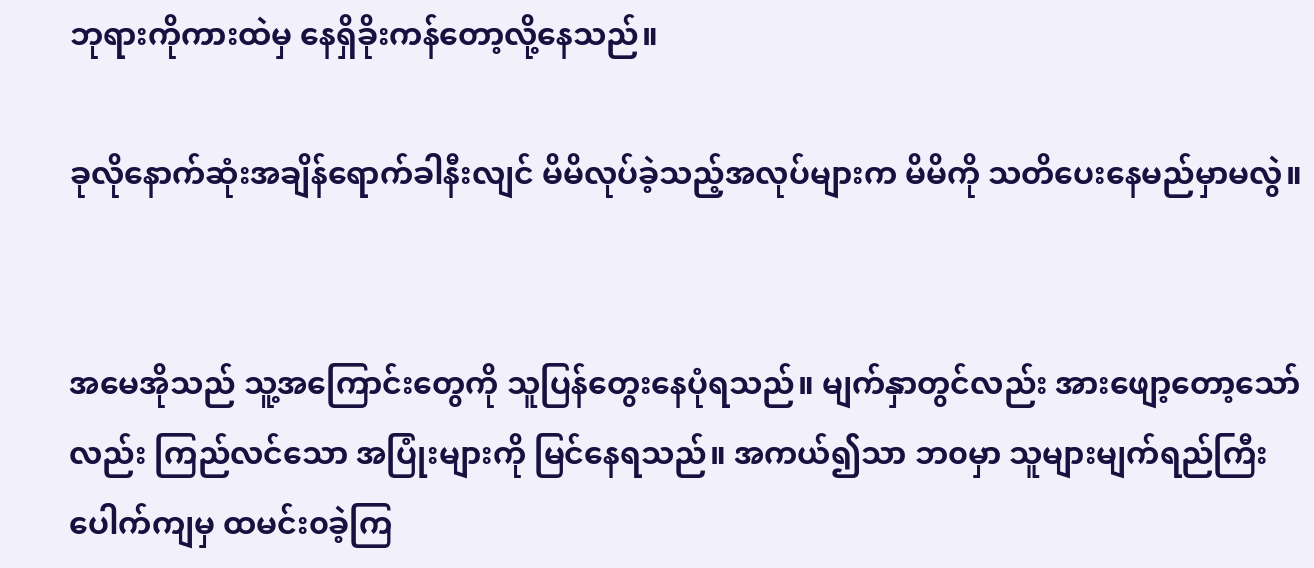ဘုရားကိုကားထဲမှ နေရှိခိုးကန်တော့လို့နေသည်။

ခုလိုနောက်ဆုံးအချိန်ရောက်ခါနီးလျင် မိမိလုပ်ခဲ့သည့်အလုပ်များက မိမိကို သတိပေးနေမည်မှာမလွဲ။


အမေအိုသည် သူ့အကြောင်းတွေကို သူပြန်တွေးနေပုံရသည်။ မျက်နှာတွင်လည်း အားဖျော့တော့သော်လည်း ကြည်လင်သော အပြုံးများကို မြင်နေရသည်။ အကယ်၍သာ ဘ၀မှာ သူများမျက်ရည်ကြီးပေါက်ကျမှ ထမင်း၀ခဲ့ကြ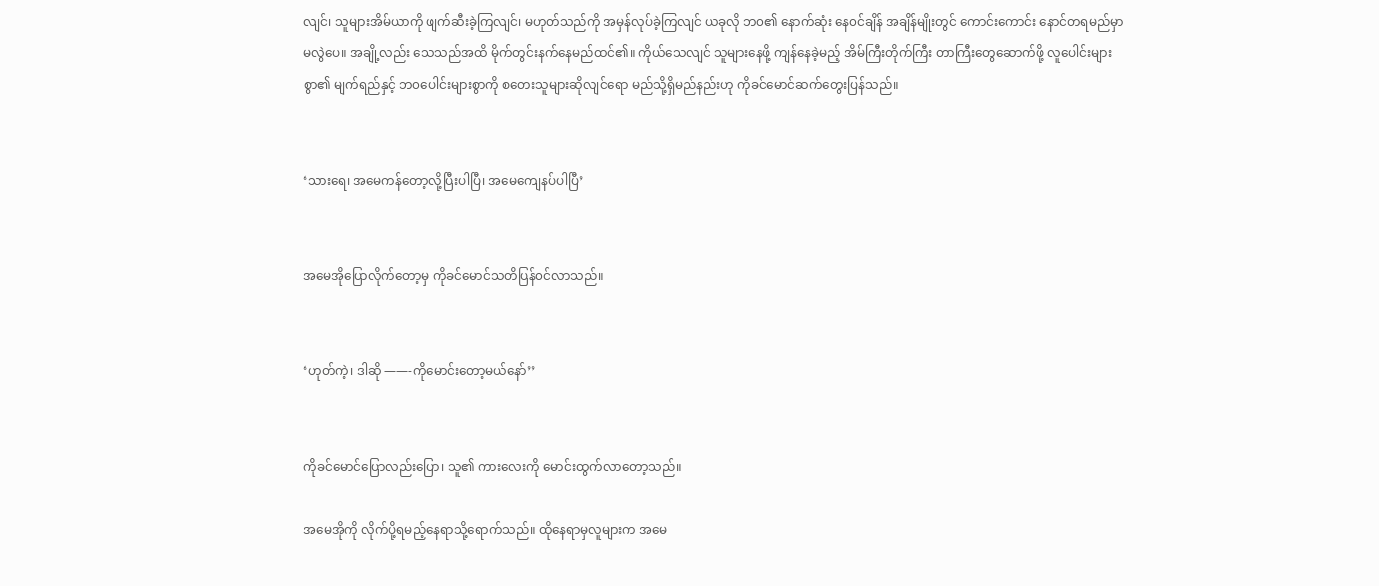လျင်၊ သူများအိမ်ယာကို ဖျက်ဆီးခဲ့ကြလျင်၊ မဟုတ်သည်ကို အမှန်လုပ်ခဲ့ကြလျင် ယခုလို ဘ၀၏ နောက်ဆုံး နေ၀င်ချိန် အချိန်မျိုးတွင် ကောင်းကောင်း နောင်တရမည်မှာမလွဲပေ။ အချို့လည်း သေသည်အထိ မိုက်တွင်းနက်နေမည်ထင်၏။ ကိုယ်သေလျင် သူများနေဖို့ ကျန်နေခဲ့မည့် အိမ်ကြီးတိုက်ကြီး တာကြီးတွေဆောက်ဖို့ လူပေါင်းများစွာ၏ မျက်ရည်နှင့် ဘ၀ပေါင်းများစွာကို စတေးသူများဆိုလျင်ရော မည်သို့ရှိမည်နည်းဟု ကိုခင်မောင်ဆက်တွေးပြန်သည်။


‘သားရေ၊ အမေကန်တော့လို့ပြီးပါပြီ၊ အမေကျေနပ်ပါပြီ’


အမေအိုပြောလိုက်တော့မှ ကိုခင်မောင်သတိပြန်၀င်လာသည်။


‘ဟုတ်ကဲ့၊ ဒါဆို ——-ကိုမောင်းတော့မယ်နော်’’


ကိုခင်မောင်ပြောလည်းပြော၊ သူ၏ ကားလေးကို မောင်းထွက်လာတော့သည်။

အမေအိုကို လိုက်ပို့ရမည့်နေရာသို့ရောက်သည်။ ထိုနေရာမှလူများက အမေ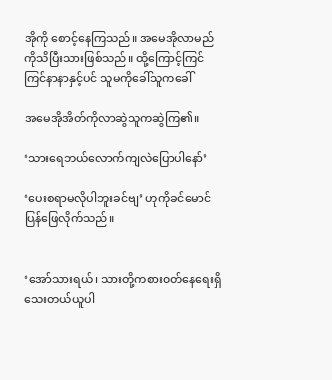အိုကို စောင့်နေကြသည်။ အမေအိုလာမည်ကိုသိပြီးသားဖြစ်သည်။ ထို့ကြောင့်ကြင်ကြင်နာနာနှင့်ပင် သူမကိုခေါ်သူကခေါ်

အမေအိုအိတ်ကိုလာဆွဲသူကဆွဲကြ၏။

‘သားရေဘယ်လောက်ကျလဲပြောပါနော်’

‘ပေးစရာမလိုပါဘူးခင်ဗျ’ ဟုကိုခင်မောင် ပြန်ဖြေလိုက်သည်။


‘အော်သားရယ်၊ သားတို့ကစား၀တ်နေရေးရှိသေးတယ်ယူပါ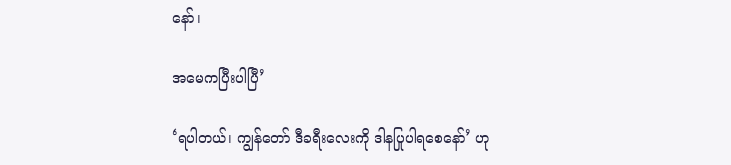နော်၊

အမေကပြီးပါပြီ’

‘ရပါတယ်၊ ကျွန်တော် ဒီခရီးလေးကို ဒါနပြုပါရစေနော်’ ဟု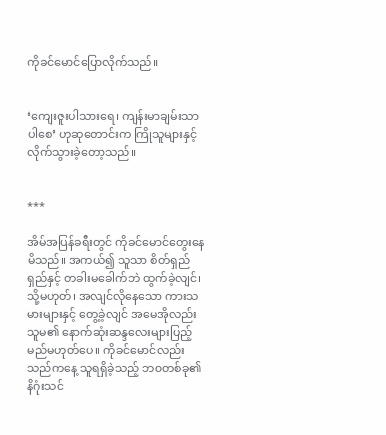ကိုခင်မောင်ပြောလိုက်သည်။


‘ကျေးဇူးပါသားရေ၊ ကျန်းမာချမ်းသာပါစေ’ ဟုဆုတောင်းက ကြိုသူများနှင့် လိုက်သွားခဲ့တော့သည်။


***

အိမ်အပြန်ခရီးတွင် ကိုခင်မောင်တွေးနေမိသည်။ အကယ်၍ သူသာ စိတ်ရှည်ရှည်နှင့် တခါးမခေါက်ဘဲ ထွက်ခဲ့လျင်၊ သို့မဟုတ်၊ အလျင်လိုနေသော ကားသမားများနှင့် တွေ့ခဲ့လျင် အမေအိုလည်း သူမ၏ နောက်ဆုံးဆန္ဒလေးများပြည့်မည်မဟုတ်ပေ။ ကိုခင်မောင်လည်း သည်ကနေ့ သူရရှိခဲ့သည့် ဘ၀တစ်ခု၏ နိဂုံးသင်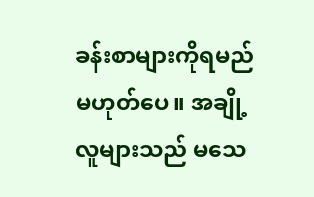ခန်းစာများကိုရမည်မဟုတ်ပေ။ အချို့လူများသည် မသေ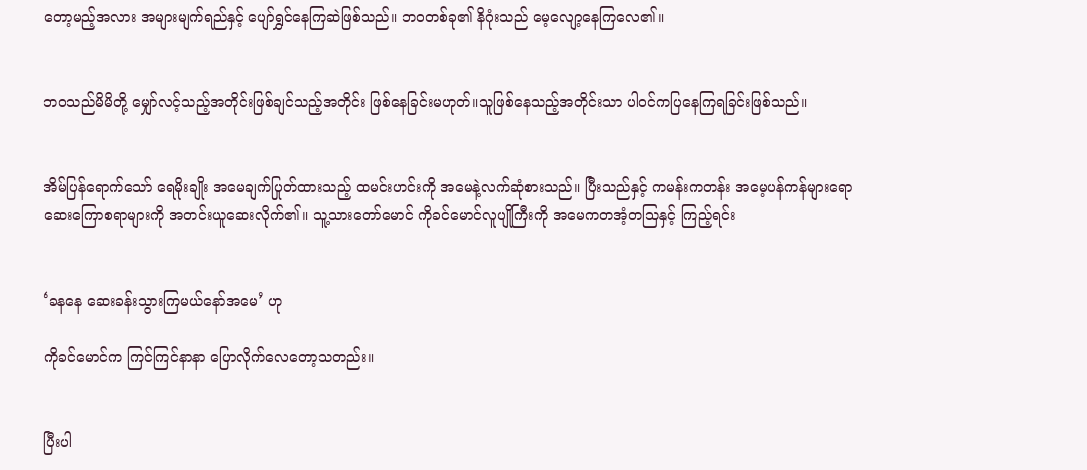တော့မည့်အလား အများမျက်ရည်နှင့် ပျော်ရွှင်နေကြဆဲဖြစ်သည်။ ဘ၀တစ်ခု၏ နိဂုံးသည် မေ့လျော့နေကြလေ၏။


ဘ၀သည်မိမိတို့ မျှော်လင့်သည့်အတိုင်းဖြစ်ချင်သည့်အတိုင်း ဖြစ်နေခြင်းမဟုတ်။သူဖြစ်နေသည့်အတိုင်းသာ ပါ၀င်ကပြနေကြရခြင်းဖြစ်သည်။


အိမ်ပြန်ရောက်သော် ရေမိုးချိုး အမေချက်ပြုတ်ထားသည့် ထမင်းဟင်းကို အမေနဲ့လက်ဆုံစားသည်။ ပြီးသည်နှင့် ကမန်းကတန်း အမေ့ပန်ကန်များရော ဆေးကြောစရာများကို အတင်းယူဆေးလိုက်၏။ သူ့သားတော်မောင် ကိုခင်မောင်လူပျိုကြီးကို အမေကတအံ့တသြနှင့် ကြည့်ရင်း


‘ခနနေ ဆေးခန်းသွားကြမယ်နော်အမေ’ ဟု

ကိုခင်မောင်က ကြင်ကြင်နာနာ ပြောလိုက်လေတော့သတည်း။


ပြီးပါ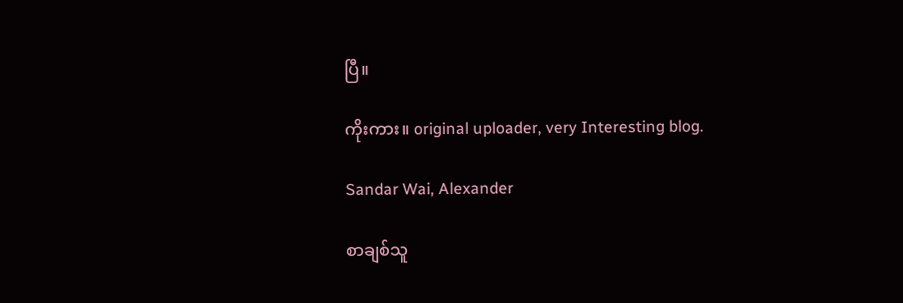ပြီ။

ကိုးကား။ original uploader, very Interesting blog.

Sandar Wai, Alexander

စာချစ်သူ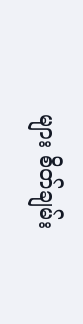များ စိတ်ချမ်း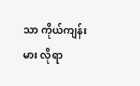သာ ကိုယ်ကျန်းမား လိုရာ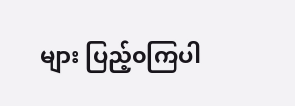များ ပြည့်၀ကြပါ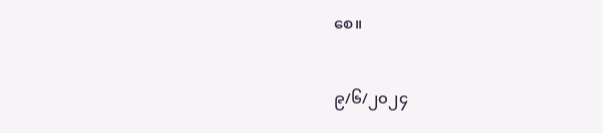စေ။

၉/၆/၂၀၂၄